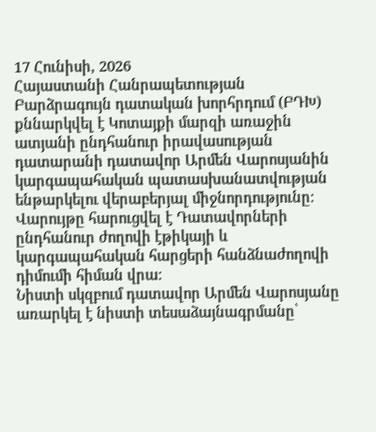17 Հունիսի, 2026
Հայաստանի Հանրապետության Բարձրագույն դատական խորհրդում (ԲԴԽ) քննարկվել է Կոտայքի մարզի առաջին ատյանի ընդհանուր իրավասության դատարանի դատավոր Արմեն Վարոսյանին կարգապահական պատասխանատվության ենթարկելու վերաբերյալ միջնորդությունը։ Վարույթը հարուցվել է Դատավորների ընդհանուր ժողովի էթիկայի և կարգապահական հարցերի հանձնաժողովի դիմումի հիման վրա։
Նիստի սկզբում դատավոր Արմեն Վարոսյանը առարկել է նիստի տեսաձայնագրմանը՝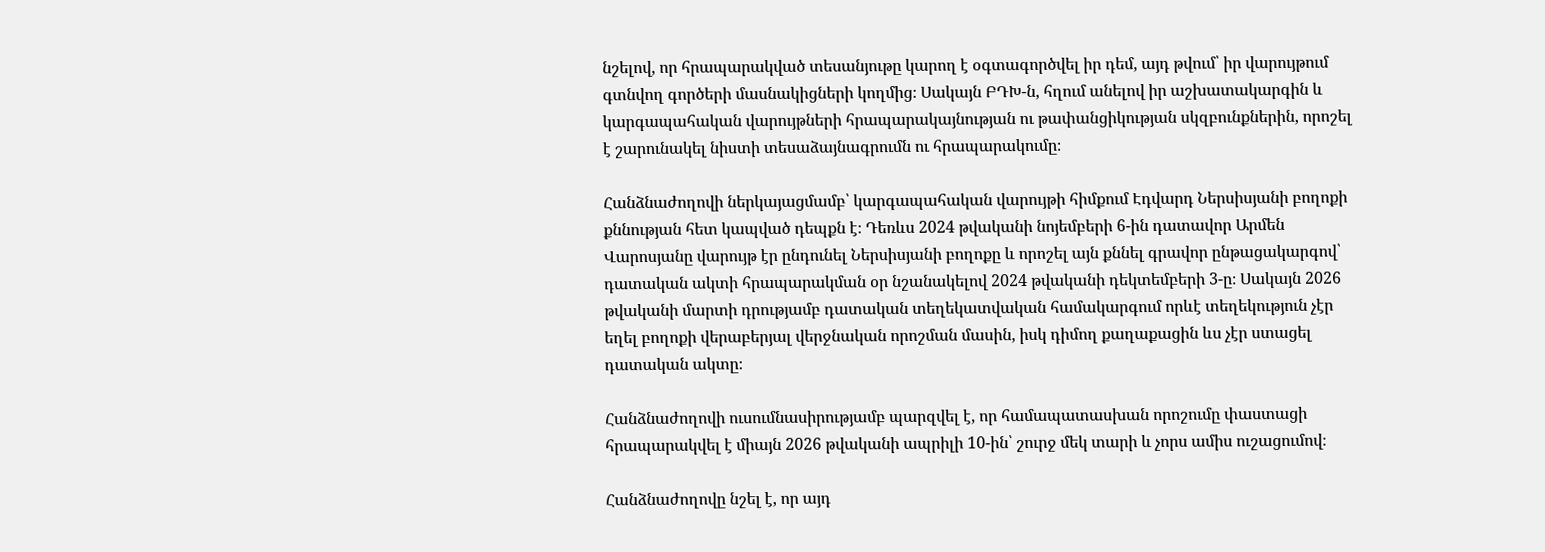նշելով, որ հրապարակված տեսանյութը կարող է օգտագործվել իր դեմ, այդ թվում՝ իր վարույթում գտնվող գործերի մասնակիցների կողմից։ Սակայն ԲԴԽ-ն, հղում անելով իր աշխատակարգին և կարգապահական վարույթների հրապարակայնության ու թափանցիկության սկզբունքներին, որոշել է շարունակել նիստի տեսաձայնագրումն ու հրապարակումը։

Հանձնաժողովի ներկայացմամբ՝ կարգապահական վարույթի հիմքում Էդվարդ Ներսիսյանի բողոքի քննության հետ կապված դեպքն է։ Դեռևս 2024 թվականի նոյեմբերի 6-ին դատավոր Արմեն Վարոսյանը վարույթ էր ընդունել Ներսիսյանի բողոքը և որոշել այն քննել գրավոր ընթացակարգով՝ դատական ակտի հրապարակման օր նշանակելով 2024 թվականի դեկտեմբերի 3-ը։ Սակայն 2026 թվականի մարտի դրությամբ դատական տեղեկատվական համակարգում որևէ տեղեկություն չէր եղել բողոքի վերաբերյալ վերջնական որոշման մասին, իսկ դիմող քաղաքացին ևս չէր ստացել դատական ակտը։

Հանձնաժողովի ուսումնասիրությամբ պարզվել է, որ համապատասխան որոշումը փաստացի հրապարակվել է միայն 2026 թվականի ապրիլի 10-ին՝ շուրջ մեկ տարի և չորս ամիս ուշացումով։

Հանձնաժողովը նշել է, որ այդ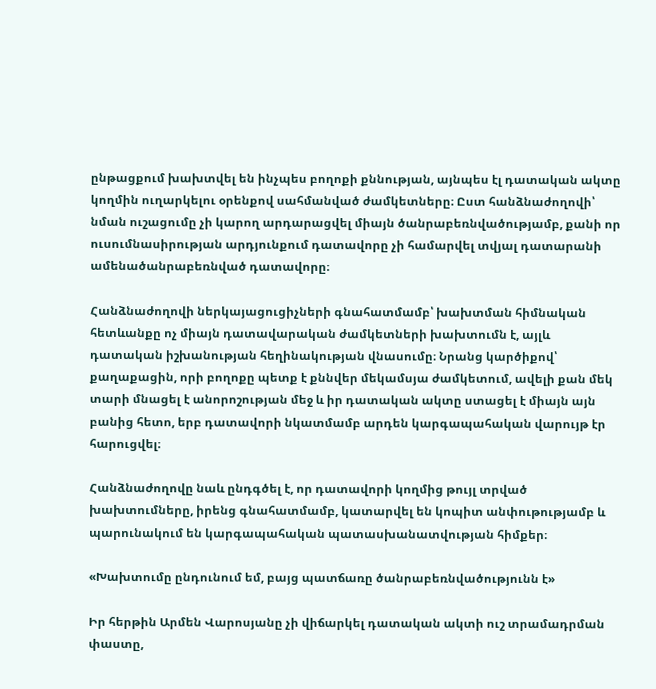ընթացքում խախտվել են ինչպես բողոքի քննության, այնպես էլ դատական ակտը կողմին ուղարկելու օրենքով սահմանված ժամկետները։ Ըստ հանձնաժողովի՝ նման ուշացումը չի կարող արդարացվել միայն ծանրաբեռնվածությամբ, քանի որ ուսումնասիրության արդյունքում դատավորը չի համարվել տվյալ դատարանի ամենածանրաբեռնված դատավորը։

Հանձնաժողովի ներկայացուցիչների գնահատմամբ՝ խախտման հիմնական հետևանքը ոչ միայն դատավարական ժամկետների խախտումն է, այլև դատական իշխանության հեղինակության վնասումը։ Նրանց կարծիքով՝ քաղաքացին, որի բողոքը պետք է քննվեր մեկամսյա ժամկետում, ավելի քան մեկ տարի մնացել է անորոշության մեջ և իր դատական ակտը ստացել է միայն այն բանից հետո, երբ դատավորի նկատմամբ արդեն կարգապահական վարույթ էր հարուցվել։

Հանձնաժողովը նաև ընդգծել է, որ դատավորի կողմից թույլ տրված խախտումները, իրենց գնահատմամբ, կատարվել են կոպիտ անփութությամբ և պարունակում են կարգապահական պատասխանատվության հիմքեր։

«Խախտումը ընդունում եմ, բայց պատճառը ծանրաբեռնվածությունն է»

Իր հերթին Արմեն Վարոսյանը չի վիճարկել դատական ակտի ուշ տրամադրման փաստը,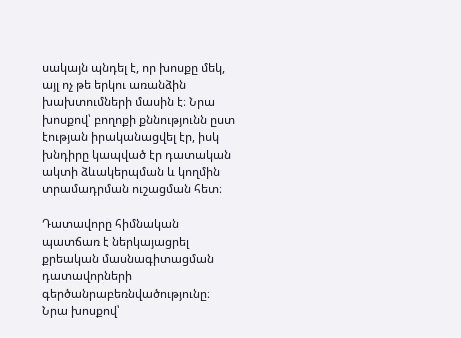սակայն պնդել է, որ խոսքը մեկ, այլ ոչ թե երկու առանձին խախտումների մասին է։ Նրա խոսքով՝ բողոքի քննությունն ըստ էության իրականացվել էր, իսկ խնդիրը կապված էր դատական ակտի ձևակերպման և կողմին տրամադրման ուշացման հետ։

Դատավորը հիմնական պատճառ է ներկայացրել քրեական մասնագիտացման դատավորների գերծանրաբեռնվածությունը։ Նրա խոսքով՝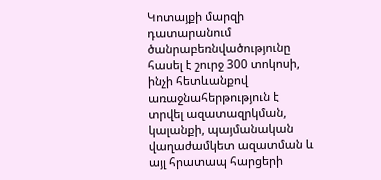Կոտայքի մարզի դատարանում ծանրաբեռնվածությունը հասել է շուրջ 300 տոկոսի, ինչի հետևանքով առաջնահերթություն է տրվել ազատազրկման, կալանքի, պայմանական վաղաժամկետ ազատման և այլ հրատապ հարցերի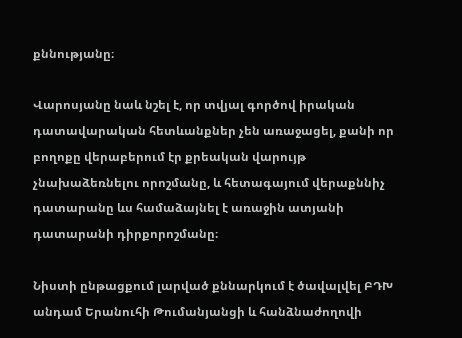քննությանը։

Վարոսյանը նաև նշել է, որ տվյալ գործով իրական դատավարական հետևանքներ չեն առաջացել, քանի որ բողոքը վերաբերում էր քրեական վարույթ չնախաձեռնելու որոշմանը, և հետագայում վերաքննիչ դատարանը ևս համաձայնել է առաջին ատյանի դատարանի դիրքորոշմանը։

Նիստի ընթացքում լարված քննարկում է ծավալվել ԲԴԽ անդամ Երանուհի Թումանյանցի և հանձնաժողովի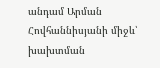անդամ Արման Հովհաննիսյանի միջև՝ խախտման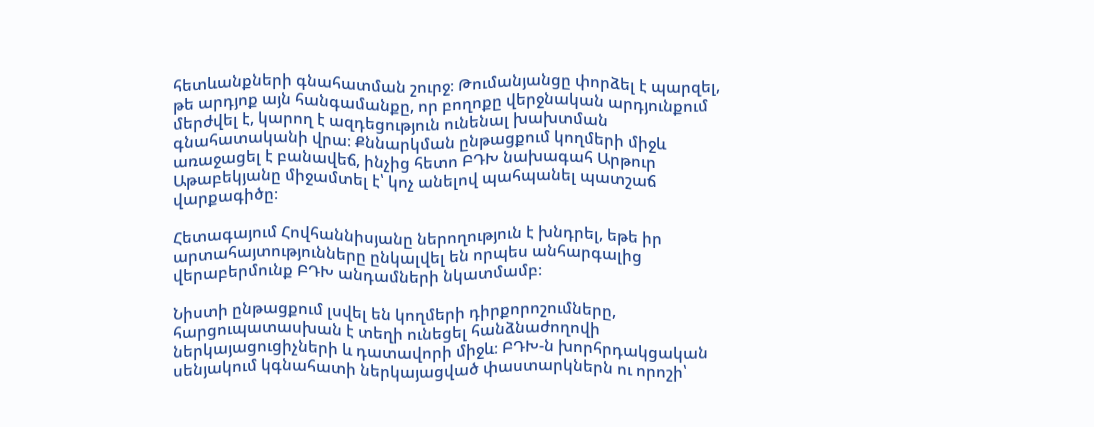հետևանքների գնահատման շուրջ։ Թումանյանցը փորձել է պարզել, թե արդյոք այն հանգամանքը, որ բողոքը վերջնական արդյունքում մերժվել է, կարող է ազդեցություն ունենալ խախտման գնահատականի վրա։ Քննարկման ընթացքում կողմերի միջև առաջացել է բանավեճ, ինչից հետո ԲԴԽ նախագահ Արթուր Աթաբեկյանը միջամտել է՝ կոչ անելով պահպանել պատշաճ վարքագիծը։

Հետագայում Հովհաննիսյանը ներողություն է խնդրել, եթե իր արտահայտությունները ընկալվել են որպես անհարգալից վերաբերմունք ԲԴԽ անդամների նկատմամբ։

Նիստի ընթացքում լսվել են կողմերի դիրքորոշումները, հարցուպատասխան է տեղի ունեցել հանձնաժողովի ներկայացուցիչների և դատավորի միջև։ ԲԴԽ-ն խորհրդակցական սենյակում կգնահատի ներկայացված փաստարկներն ու որոշի՝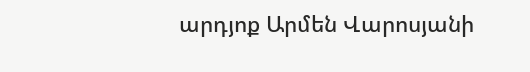արդյոք Արմեն Վարոսյանի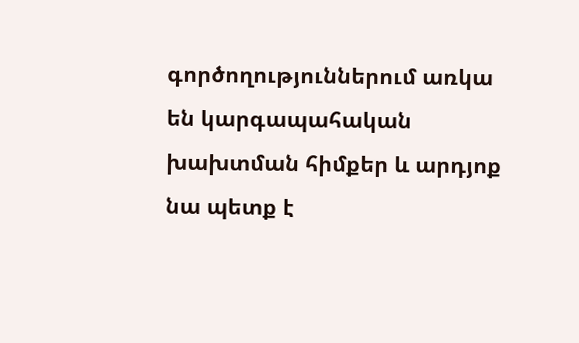գործողություններում առկա են կարգապահական խախտման հիմքեր և արդյոք նա պետք է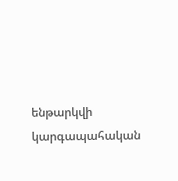ենթարկվի կարգապահական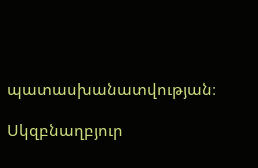պատասխանատվության։

Սկզբնաղբյուր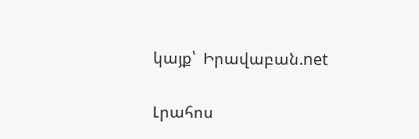կայք՝  Իրավաբան.net

Լրահոս